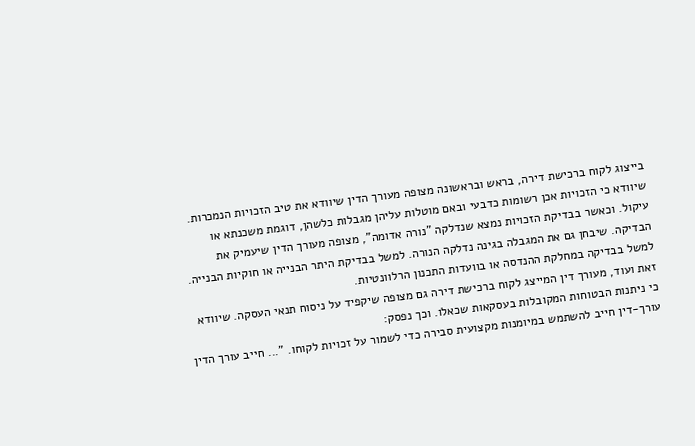בייצוג לקוח ברכישת דירה, בראש ובראשונה מצופה מעורך הדין שיוודא את טיב הזכויות הנמכרות. שיוודא כי הזכויות אכן רשומות כדבעי ובאם מוטלות עליהן מגבלות כלשהן, דוגמת משכנתא או עיקול. וכאשר בבדיקת הזכויות נמצא שנדלקה "נורה אדומה", מצופה מעורך הדין שיעמיק את הבדיקה. שיבחן גם את המגבלה בגינה נדלקה הנורה. למשל בבדיקת היתר הבנייה או חוקיות הבנייה. למשל בבדיקה במחלקת ההנדסה או בוועדות התכנון הרלוונטיות.
זאת ועוד, מעורך דין המייצג לקוח ברכישת דירה גם מצופה שיקפיד על ניסוח תנאי העסקה. שיוודא כי ניתנות הבטוחות המקובלות בעסקאות שכאלו. וכך נפסק:
עורך-דין חייב להשתמש במיומנות מקצועית סבירה כדי לשמור על זכויות לקוחו. "... חייב עורך הדין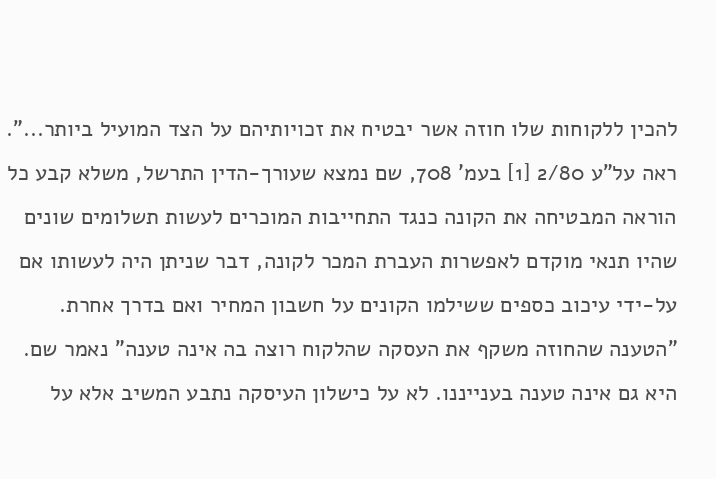להכין ללקוחות שלו חוזה אשר יבטיח את זכויותיהם על הצד המועיל ביותר...". ראה על"ע 2/80 [1] בעמ' 708, שם נמצא שעורך-הדין התרשל, משלא קבע כל הוראה המבטיחה את הקונה כנגד התחייבות המוכרים לעשות תשלומים שונים שהיו תנאי מוקדם לאפשרות העברת המכר לקונה, דבר שניתן היה לעשותו אם על-ידי עיכוב כספים ששילמו הקונים על חשבון המחיר ואם בדרך אחרת. "הטענה שהחוזה משקף את העסקה שהלקוח רוצה בה אינה טענה" נאמר שם. היא גם אינה טענה בענייננו. לא על כישלון העיסקה נתבע המשיב אלא על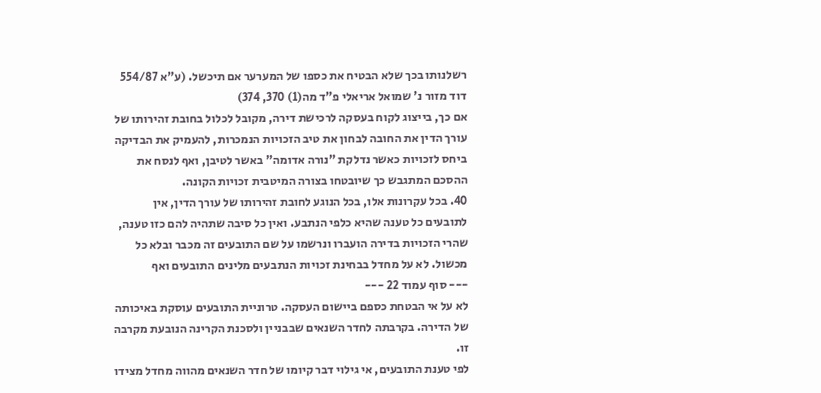רשלנותו בכך שלא הבטיח את כספו של המערער אם תיכשל. (ע"א 554/87 דוד מזור נ' שמואל אריאלי פ"ד מה(1) 370, 374)
אם כך, בייצוג לקוח בעסקה לרכישת דירה, מקובל לכלול בחובת זהירותו של עורך הדין את החובה לבחון את טיב הזכויות הנמכרות, להעמיק את הבדיקה ביחס לזכויות כאשר נדלקת "נורה אדומה" באשר לטיבן, ואף לנסח את ההסכם המתגבש כך שיובטחו בצורה המיטבית זכויות הקונה.
40. בכל עקרונות אלו, בכל הנוגע לחובת זהירותו של עורך הדין, אין לתובעים כל טענה שהיא כלפי הנתבע. ואין כל סיבה שתהיה להם כזו טענה, שהרי הזכויות בדירה הועברו ונרשמו על שם התובעים זה מכבר ובלא כל מכשול. לא על מחדל בבחינת זכויות הנתבעים מלינים התובעים ואף
--- סוף עמוד 22 ---
לא על אי הבטחת כספם ביישום העסקה. טרוניית התובעים עוסקת באיכותה של הדירה. בקרבתה לחדר השנאים שבבניין ולסכנת הקרינה הנובעת מקרבה זו.
לפי טענת התובעים, אי גילוי דבר קיומו של חדר השנאים מהווה מחדל מצידו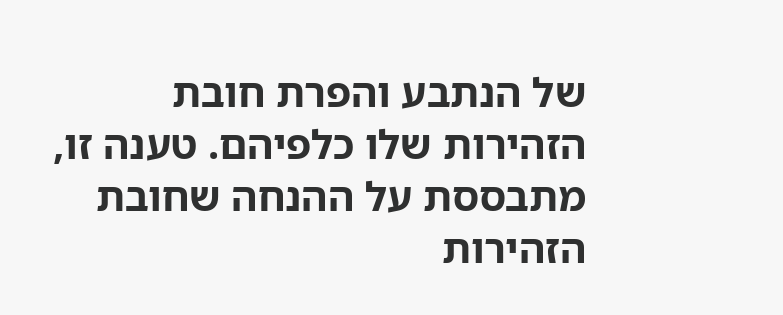של הנתבע והפרת חובת הזהירות שלו כלפיהם. טענה זו, מתבססת על ההנחה שחובת הזהירות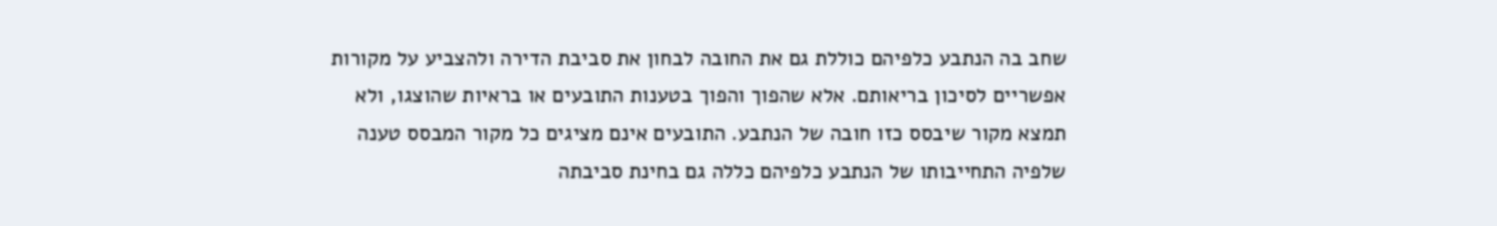שחב בה הנתבע כלפיהם כוללת גם את החובה לבחון את סביבת הדירה ולהצביע על מקורות אפשריים לסיכון בריאותם. אלא שהפוך והפוך בטענות התובעים או בראיות שהוצגו, ולא תמצא מקור שיבסס כזו חובה של הנתבע. התובעים אינם מציגים כל מקור המבסס טענה שלפיה התחייבותו של הנתבע כלפיהם כללה גם בחינת סביבתה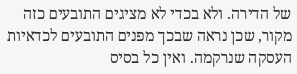של הדירה. ולא בכדי לא מציגים התובעים כזה מקור, שכן נראה שבכך מפנים התובעים לכדאיות העסקה שנרקמה. ואין כל בסיס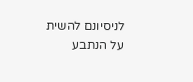לניסיונם להשית על הנתבע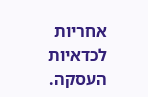אחריות לכדאיות העסקה.